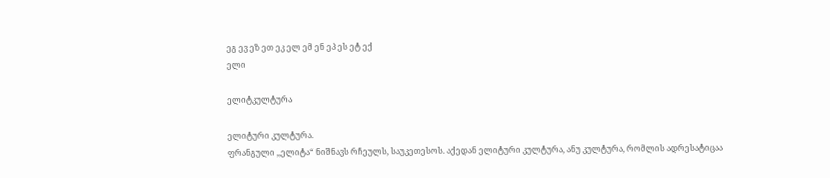ეგ ევ ეზ ეთ ეკ ელ ემ ენ ეპ ეს ეტ ექ
ელი

ელიტკულტურა

ელიტური კულტურა.
ფრანგული ,,ელიტა“ ნიშნავს რჩეულს, საუკეთესოს. აქედან ელიტური კულტურა, ანუ კულტურა, რომლის ადრესატიცაა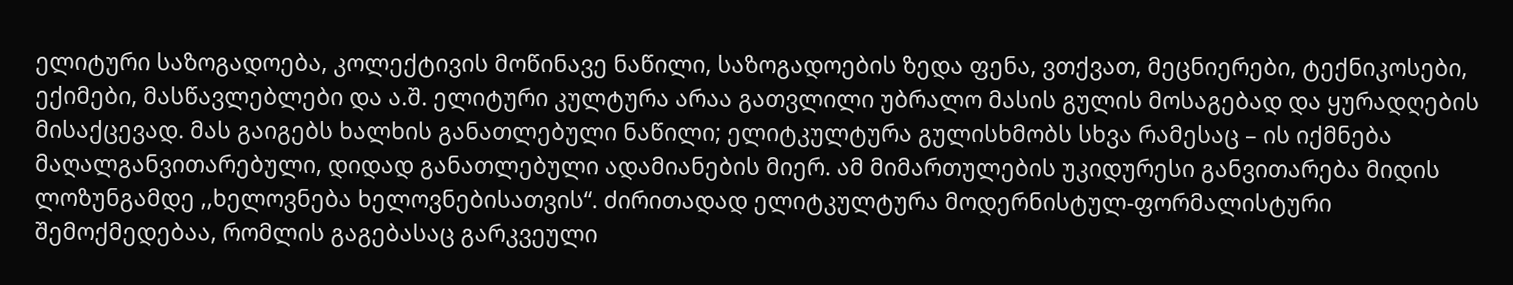ელიტური საზოგადოება, კოლექტივის მოწინავე ნაწილი, საზოგადოების ზედა ფენა, ვთქვათ, მეცნიერები, ტექნიკოსები, ექიმები, მასწავლებლები და ა.შ. ელიტური კულტურა არაა გათვლილი უბრალო მასის გულის მოსაგებად და ყურადღების მისაქცევად. მას გაიგებს ხალხის განათლებული ნაწილი; ელიტკულტურა გულისხმობს სხვა რამესაც – ის იქმნება მაღალგანვითარებული, დიდად განათლებული ადამიანების მიერ. ამ მიმართულების უკიდურესი განვითარება მიდის ლოზუნგამდე ,,ხელოვნება ხელოვნებისათვის“. ძირითადად ელიტკულტურა მოდერნისტულ-ფორმალისტური შემოქმედებაა, რომლის გაგებასაც გარკვეული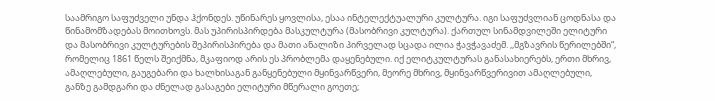საამრიგო საფუძველი უნდა ჰქონდეს. უწინარეს ყოვლისა, ესაა ინტელექტუალური კულტურა. იგი საფუძვლიან ცოდნასა და წინამომზადებას მოითხოვს. მას უპირისპირდება მასკულტურა (მასობრივი კულტურა). ქართულ სინამდვილეში ელიტური და მასობრივი კულტურების შეპირისპირება და მათი ანალიზი პირველად სცადა ილია ჭავჭავაძემ. ,,მგზავრის წერილებში“, რომელიც 1861 წელს შეიქმნა, მკაფიოდ არის ეს პრობლემა დაყენებული. იქ ელიტკულტურას განასახიერებს, ერთი მხრივ, ამაღლებული, გაუგებარი და ხალხისაგან განყენებული მყინვარწვერი, მეორე მხრივ, მყინვარწვერივით ამაღლებული, განზე გამდგარი და ძნელად გასაგები ელიტური მწერალი გოეთე;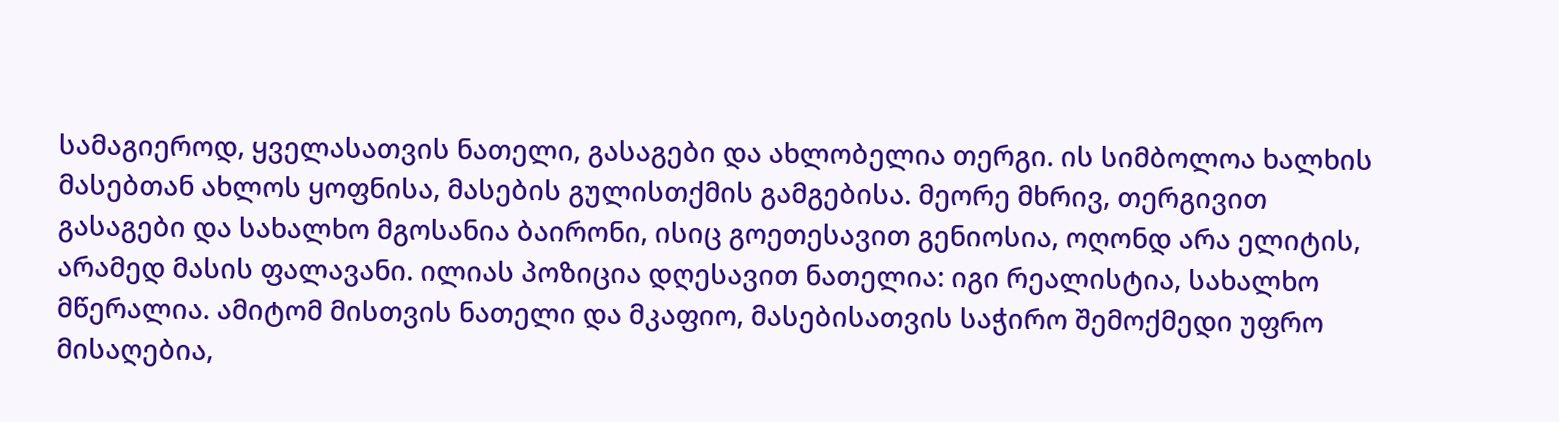სამაგიეროდ, ყველასათვის ნათელი, გასაგები და ახლობელია თერგი. ის სიმბოლოა ხალხის მასებთან ახლოს ყოფნისა, მასების გულისთქმის გამგებისა. მეორე მხრივ, თერგივით გასაგები და სახალხო მგოსანია ბაირონი, ისიც გოეთესავით გენიოსია, ოღონდ არა ელიტის, არამედ მასის ფალავანი. ილიას პოზიცია დღესავით ნათელია: იგი რეალისტია, სახალხო მწერალია. ამიტომ მისთვის ნათელი და მკაფიო, მასებისათვის საჭირო შემოქმედი უფრო მისაღებია,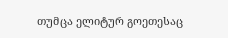თუმცა ელიტურ გოეთესაც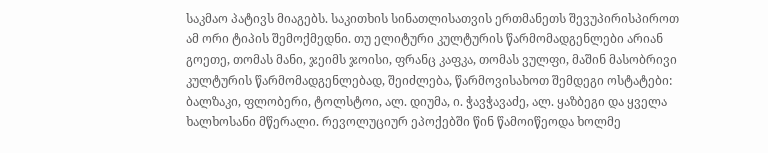საკმაო პატივს მიაგებს. საკითხის სინათლისათვის ერთმანეთს შევუპირისპიროთ ამ ორი ტიპის შემოქმედნი. თუ ელიტური კულტურის წარმომადგენლები არიან გოეთე, თომას მანი, ჯეიმს ჯოისი, ფრანც კაფკა, თომას ვულფი, მაშინ მასობრივი კულტურის წარმომადგენლებად, შეიძლება, წარმოვისახოთ შემდეგი ოსტატები: ბალზაკი, ფლობერი, ტოლსტოი, ალ. დიუმა, ი. ჭავჭავაძე, ალ. ყაზბეგი და ყველა ხალხოსანი მწერალი. რევოლუციურ ეპოქებში წინ წამოიწეოდა ხოლმე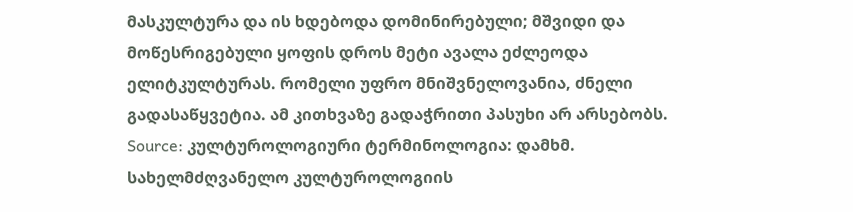მასკულტურა და ის ხდებოდა დომინირებული; მშვიდი და მოწესრიგებული ყოფის დროს მეტი ავალა ეძლეოდა ელიტკულტურას. რომელი უფრო მნიშვნელოვანია, ძნელი გადასაწყვეტია. ამ კითხვაზე გადაჭრითი პასუხი არ არსებობს.
Source: კულტუროლოგიური ტერმინოლოგია: დამხმ. სახელმძღვანელო კულტუროლოგიის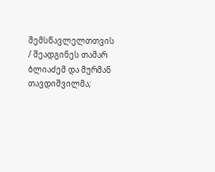შემსწავლელთთვის / შეადგინეს თამარ ბლიაძემ და მურმან თავდიშვილმა;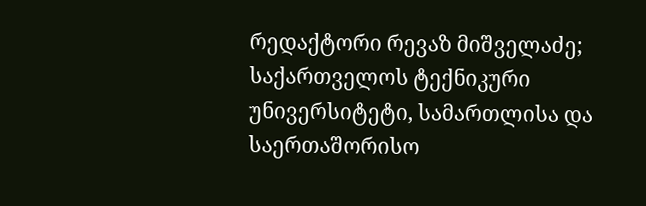რედაქტორი რევაზ მიშველაძე; საქართველოს ტექნიკური უნივერსიტეტი, სამართლისა და საერთაშორისო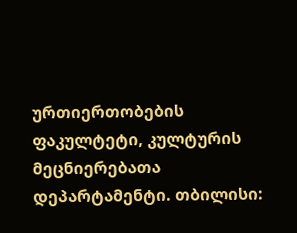ურთიერთობების ფაკულტეტი, კულტურის მეცნიერებათა დეპარტამენტი. თბილისი: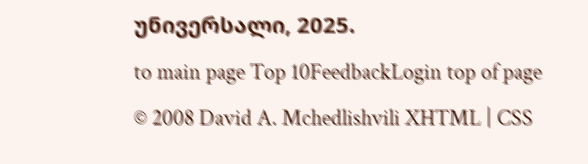უნივერსალი, 2025.
to main page Top 10FeedbackLogin top of page
© 2008 David A. Mchedlishvili XHTML | CSS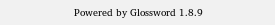Powered by Glossword 1.8.9